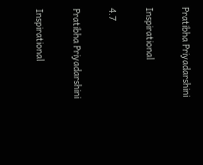Pratibha Priyadarshini

Inspirational

4.7

Pratibha Priyadarshini

Inspirational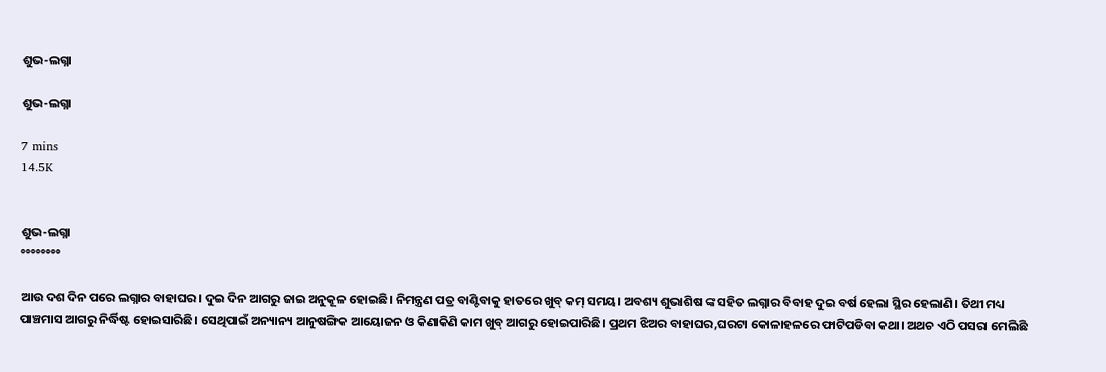ଶୁଭ-ଲଗ୍ନା

ଶୁଭ-ଲଗ୍ନା

7 mins
14.5K


ଶୁଭ-ଲଗ୍ନା
°°°°°°°°

ଆଉ ଦଶ ଦିନ ପରେ ଲଗ୍ନାର ବାହାଘର। ଦୁଇ ଦିନ ଆଗରୁ ଜାଇ ଅନୁକୂଳ ହୋଇଛି। ନିମନ୍ତ୍ରଣ ପତ୍ର ବାଣ୍ଟିବାକୁ ହାତରେ ଖୁବ୍ କମ୍ ସମୟ। ଅବଶ୍ୟ ଶୁଭାଶିଷ ଙ୍କ ସହିତ ଲଗ୍ନାର ବିବାହ ଦୁଇ ବର୍ଷ ହେଲା ସ୍ଥିର ହେଲାଣି। ତିଥୀ ମଧ୍ୟ ପାଞ୍ଚମାସ ଆଗରୁ ନିର୍ଦ୍ଧିଷ୍ଟ ହୋଇସାରିଛି। ସେଥିପାଇଁ ଅନ୍ୟାନ୍ୟ ଆନୁଷଙ୍ଗିକ ଆୟୋଜନ ଓ କିଣାକିଣି କାମ ଖୁବ୍ ଆଗରୁ ହୋଇପାରିଛି। ପ୍ରଥମ ଝିଅର ବାହାଘର,ଘରଟା କୋଳାହଳରେ ଫାଟିପଡିବା କଥା। ଅଥଚ ଏଠି ପସରା ମେଲିଛି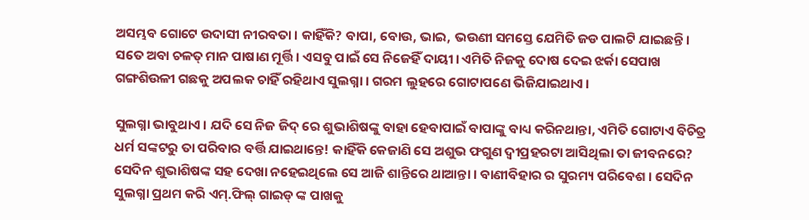ଅସମ୍ଭବ ଗୋଟେ ଉଦାସୀ ନୀରବତା। କାହିଁକି? ବାପା, ବୋଉ, ଭାଇ, ଭଉଣୀ ସମସ୍ତେ ଯେମିତି ଜଡ ପାଲଟି ଯାଇଛନ୍ତି। ସତେ ଅବା ଚଳତ୍ ମାନ ପାଷାଣ ମୂର୍ତ୍ତି। ଏସବୁ ପାଇଁ ସେ ନିଜେହିଁ ଦାୟୀ। ଏମିତି ନିଜକୁ ଦୋଷ ଦେଇ ଝର୍କା ସେପାଖ ଗଙ୍ଗଶିଉଳୀ ଗଛକୁ ଅପଲକ ଚାହିଁ ରହିଥାଏ ସୁଲଗ୍ନା। ଗରମ ଲୁହରେ ଗୋଟାପଣେ ଭିଜିଯାଇଥାଏ।

ସୁଲଗ୍ନା ଭାବୁଥାଏ। ଯଦି ସେ ନିଜ ଜିଦ୍ ରେ ଶୁଭାଶିଷଙ୍କୁ ବାହା ହେବାପାଇଁ ବାପାଙ୍କୁ ବାଧ୍ୟ କରିନଥାନ୍ତା, ଏମିତି ଗୋଟାଏ ବିଚିତ୍ର ଧର୍ମ ସଙ୍କଟରୁ ତା ପରିବାର ବର୍ତ୍ତି ଯାଇଥାନ୍ତେ! କାହିଁକି କେଜାଣି ସେ ଅଶୁଭ ଫଗୁଣ ଦ୍ବୀପ୍ରହରଟା ଆସିଥିଲା ତା ଜୀବନରେ? ସେଦିନ ଶୁଭାଶିଷଙ୍କ ସହ ଦେଖା ନହେଇଥିଲେ ସେ ଆଜି ଶାନ୍ତିରେ ଥାଆନ୍ତା। ବାଣୀବିହାର ର ସୁରମ୍ୟ ପରିବେଶ। ସେଦିନ ସୁଲଗ୍ନା ପ୍ରଥମ କରି ଏମ୍.ଫିଲ୍ ଗାଇଡ୍ ଙ୍କ ପାଖକୁ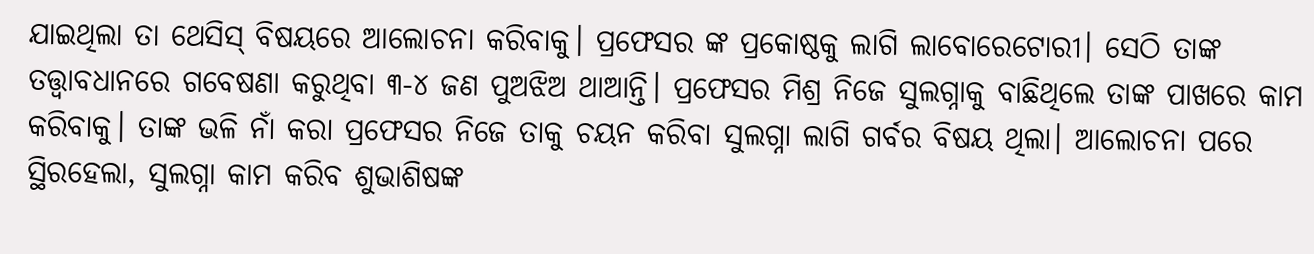ଯାଇଥିଲା ତା ଥେସିସ୍ ବିଷୟରେ ଆଲୋଚନା କରିବାକୁ। ପ୍ରଫେସର ଙ୍କ ପ୍ରକୋଷ୍ଠକୁ ଲାଗି ଲାବୋରେଟୋରୀ। ସେଠି ତାଙ୍କ ତତ୍ତ୍ବାବଧାନରେ ଗବେଷଣା କରୁଥିବା ୩-୪ ଜଣ ପୁଅଝିଅ ଥାଆନ୍ତି। ପ୍ରଫେସର ମିଶ୍ର ନିଜେ ସୁଲଗ୍ନାକୁ ବାଛିଥିଲେ ତାଙ୍କ ପାଖରେ କାମ କରିବାକୁ। ତାଙ୍କ ଭଳି ନାଁ କରା ପ୍ରଫେସର ନିଜେ ତାକୁ ଚୟନ କରିବା ସୁଲଗ୍ନା ଲାଗି ଗର୍ବର ବିଷୟ ଥିଲା। ଆଲୋଚନା ପରେ ସ୍ଥିରହେଲା, ସୁଲଗ୍ନା କାମ କରିବ ଶୁଭାଶିଷଙ୍କ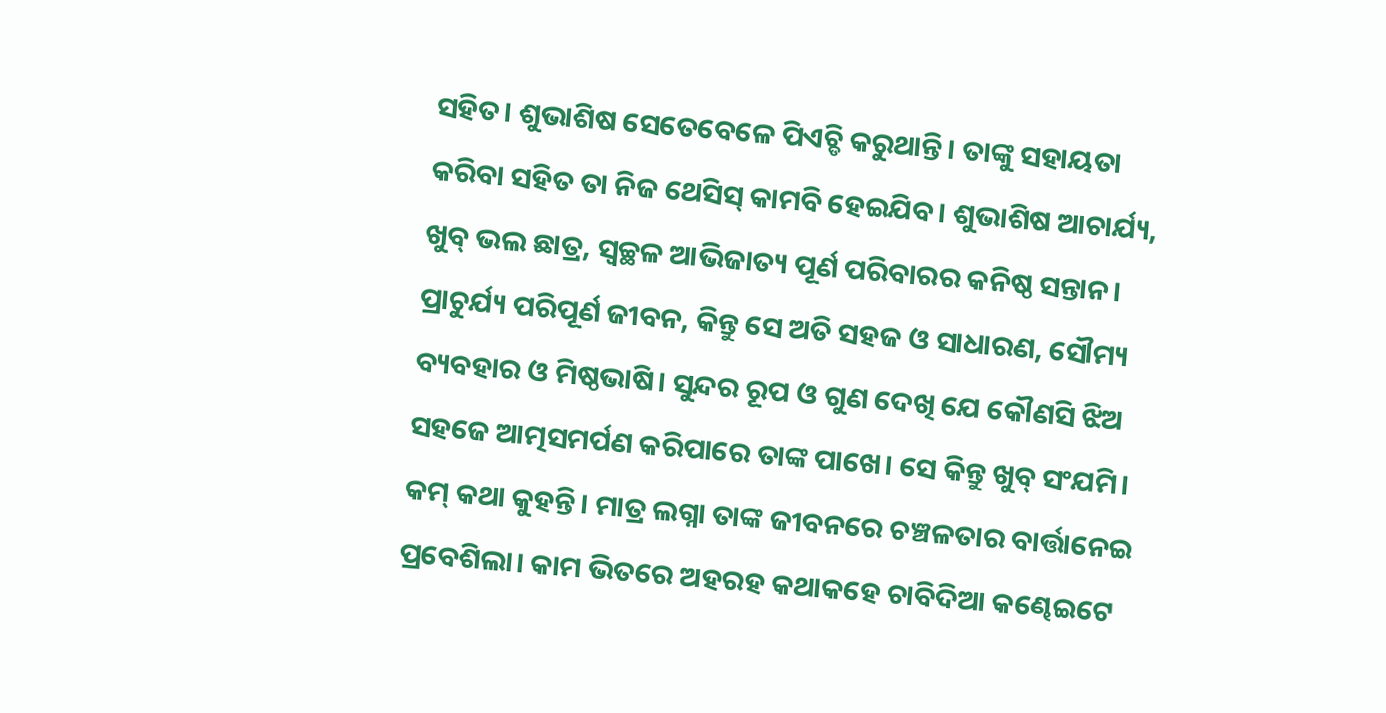ସହିତ। ଶୁଭାଶିଷ ସେତେବେଳେ ପିଏଚ୍ଡି କରୁଥାନ୍ତି। ତାଙ୍କୁ ସହାୟତା କରିବା ସହିତ ତା ନିଜ ଥେସିସ୍ କାମବି ହେଇଯିବ। ଶୁଭାଶିଷ ଆଚାର୍ଯ୍ୟ, ଖୁବ୍ ଭଲ ଛାତ୍ର, ସ୍ବଚ୍ଛଳ ଆଭିଜାତ୍ୟ ପୂର୍ଣ ପରିବାରର କନିଷ୍ଠ ସନ୍ତାନ। ପ୍ରାଚୁର୍ଯ୍ୟ ପରିପୂର୍ଣ ଜୀବନ, କିନ୍ତୁ ସେ ଅତି ସହଜ ଓ ସାଧାରଣ, ସୌମ୍ୟ ବ୍ୟବହାର ଓ ମିଷ୍ଠଭାଷି। ସୁନ୍ଦର ରୂପ ଓ ଗୁଣ ଦେଖି ଯେ କୌଣସି ଝିଅ ସହଜେ ଆତ୍ମସମର୍ପଣ କରିପାରେ ତାଙ୍କ ପାଖେ। ସେ କିନ୍ତୁ ଖୁବ୍ ସଂଯମି। କମ୍ କଥା କୁହନ୍ତି। ମାତ୍ର ଲଗ୍ନା ତାଙ୍କ ଜୀବନରେ ଚଞ୍ଚଳତାର ବାର୍ତ୍ତାନେଇ ପ୍ରବେଶିଲା। କାମ ଭିତରେ ଅହରହ କଥାକହେ ଚାବିଦିଆ କଣ୍ଢେଇଟେ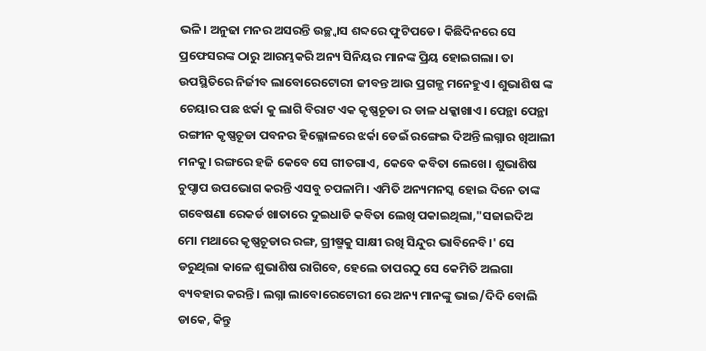ଭଳି। ଅନୁଢା ମନର ଅସରନ୍ତି ଉଚ୍ଛ୍ବାସ ଶବ୍ଦରେ ଫୁଟିପଡେ। କିଛିଦିନରେ ସେ ପ୍ରଫେସରଙ୍କ ଠାରୁ ଆରମ୍ଭକରି ଅନ୍ୟ ସିନିୟର ମାନଙ୍କ ପ୍ରିୟ ହୋଇଗଲା। ତା ଉପସ୍ଥିତିରେ ନିର୍ଜୀବ ଲାବୋରେଟୋରୀ ଜୀବନ୍ତ ଆଉ ପ୍ରଗଳ୍ଭ ମନେହୁଏ। ଶୁଭାଶିଷ ଙ୍କ ଚେୟାର ପଛ ଝର୍କା କୁ ଲାଗି ବିରାଟ ଏକ କୃଷ୍ଣଚୂଡା ର ଡାଳ ଧକ୍କାଖାଏ। ପେନ୍ଥା ପେନ୍ଥା ରଙ୍ଗୀନ କୃଷ୍ଣଚୂଡା ପବନର ହିଲ୍ଳୋଳରେ ଝର୍କା ଡେଇଁ ରଙ୍ଗେଇ ଦିଅନ୍ତି ଲଗ୍ନାର ଖିଆଲୀ ମନକୁ। ରଙ୍ଗରେ ହଜି କେବେ ସେ ଗୀତଗାଏ, କେବେ କବିତା ଲେଖେ। ଶୁଭାଶିଷ ଚୁପ୍ଚାପ ଉପଭୋଗ କରନ୍ତି ଏସବୁ ଚପଳାମି। ଏମିତି ଅନ୍ୟମନସ୍କ ହୋଇ ଦିନେ ତାଙ୍କ ଗବେଷଣା ରେକର୍ଡ ଖାତାରେ ଦୁଇଧାଡି କବିତା ଲେଖି ପକାଇଥିଲା,"ସଜାଇଦିଅ ମୋ ମଥାରେ କୃଷ୍ଣଚୂଡାର ରଙ୍ଗ, ଗ୍ରୀଷ୍ମକୁ ସାକ୍ଷୀ ରଖି ସିନ୍ଦୁର ଭାବିନେବି।' ସେ ଡରୁଥିଲା କାଳେ ଶୁଭାଶିଷ ରାଗିବେ, ହେଲେ ତାପରଠୁ ସେ କେମିତି ଅଲଗା ବ୍ୟବହାର କରନ୍ତି। ଲଗ୍ନା ଲାବୋରେଟୋରୀ ରେ ଅନ୍ୟ ମାନଙ୍କୁ ଭାଇ/ଦିଦି ବୋଲି ଡାକେ, କିନ୍ତୁ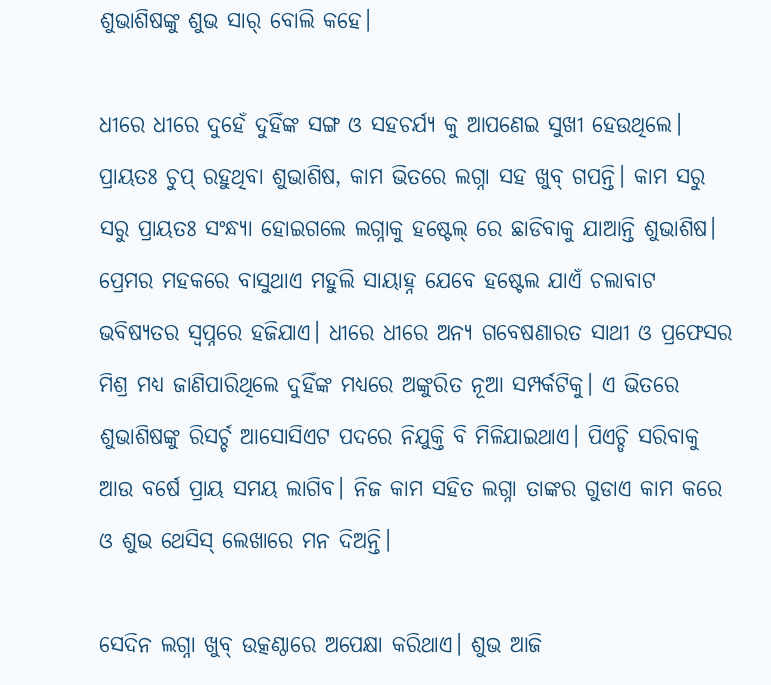ଶୁଭାଶିଷଙ୍କୁ ଶୁଭ ସାର୍ ବୋଲି କହେ।

ଧୀରେ ଧୀରେ ଦୁହେଁ ଦୁହିଁଙ୍କ ସଙ୍ଗ ଓ ସହଚର୍ଯ୍ୟ କୁ ଆପଣେଇ ସୁଖୀ ହେଉଥିଲେ। ପ୍ରାୟତଃ ଚୁପ୍ ରହୁଥିବା ଶୁଭାଶିଷ, କାମ ଭିତରେ ଲଗ୍ନା ସହ ଖୁବ୍ ଗପନ୍ତି। କାମ ସରୁ ସରୁ ପ୍ରାୟତଃ ସଂନ୍ଧ୍ୟା ହୋଇଗଲେ ଲଗ୍ନାକୁ ହଷ୍ଟେଲ୍ ରେ ଛାଡିବାକୁ ଯାଆନ୍ତି ଶୁଭାଶିଷ। ପ୍ରେମର ମହକରେ ବାସୁଥାଏ ମହୁଲି ସାୟାହ୍ନ ଯେବେ ହଷ୍ଟେଲ ଯାଏଁ ଚଲାବାଟ ଭବିଷ୍ୟତର ସ୍ବପ୍ନରେ ହଜିଯାଏ। ଧୀରେ ଧୀରେ ଅନ୍ୟ ଗବେଷଣାରତ ସାଥୀ ଓ ପ୍ରଫେସର ମିଶ୍ର ମଧ୍ୟ ଜାଣିପାରିଥିଲେ ଦୁହିଁଙ୍କ ମଧ୍ୟରେ ଅଙ୍କୁରିତ ନୂଆ ସମ୍ପର୍କଟିକୁ। ଏ ଭିତରେ ଶୁଭାଶିଷଙ୍କୁ ରିସର୍ଚ୍ଚ ଆସୋସିଏଟ ପଦରେ ନିଯୁକ୍ତି ବି ମିଳିଯାଇଥାଏ। ପିଏଚ୍ଡି ସରିବାକୁ ଆଉ ବର୍ଷେ ପ୍ରାୟ ସମୟ ଲାଗିବ। ନିଜ କାମ ସହିତ ଲଗ୍ନା ତାଙ୍କର ଗୁଡାଏ କାମ କରେ ଓ ଶୁଭ ଥେସିସ୍ ଲେଖାରେ ମନ ଦିଅନ୍ତି।

ସେଦିନ ଲଗ୍ନା ଖୁବ୍ ଉତ୍କଣ୍ଠାରେ ଅପେକ୍ଷା କରିଥାଏ। ଶୁଭ ଆଜି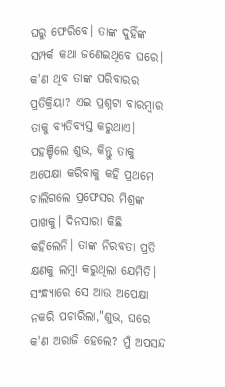ଘରୁ ଫେରିବେ। ତାଙ୍କ ଦୁହିଁଙ୍କ ସମ୍ପର୍କ କଥା ଜଣେଇଥିବେ ଘରେ। କ'ଣ ଥିବ ତାଙ୍କ ପରିବାରର ପ୍ରତିକ୍ରିୟା? ଏଇ ପ୍ରଶ୍ନଟା ବାରମ୍ବାର ତାକୁ ବ୍ୟତିବ୍ୟସ୍ତ କରୁଥାଏ। ପହଞ୍ଚିଲେ ଶୁଭ, କିନ୍ତୁ ତାକୁ ଅପେକ୍ଷା କରିବାକୁ କହି ପ୍ରଥମେ ଚାଲିଗଲେ ପ୍ରଫେସର ମିଶ୍ରଙ୍କ ପାଖକୁ। ଦିନସାରା କିଛି କହିଲେନି। ତାଙ୍କ ନିରବତା ପ୍ରତି କ୍ଷଣକୁ ଲମ୍ବା କରୁଥିଲା ଯେମିତି। ସଂନ୍ଧ୍ୟାରେ ସେ ଆଉ ଅପେକ୍ଷା ନକରି ପଚାରିଲା,"ଶୁଭ, ଘରେ କ'ଣ ଅରାଜି ହେଲେ? ମୁଁ ଅପସନ୍ଦ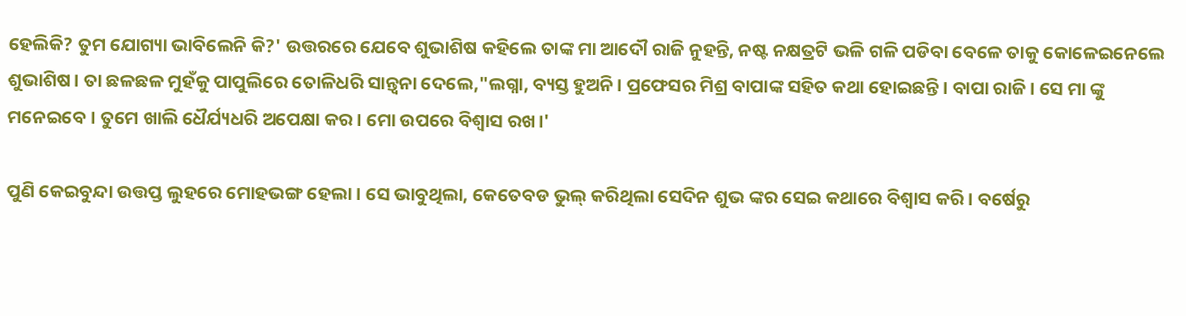ହେଲିକି? ତୁମ ଯୋଗ୍ୟା ଭାବିଲେନି କି?' ଉତ୍ତରରେ ଯେବେ ଶୁଭାଶିଷ କହିଲେ ତାଙ୍କ ମା ଆଦୌ ରାଜି ନୁହନ୍ତି, ନଷ୍ଟ ନକ୍ଷତ୍ରଟି ଭଳି ଗଳି ପଡିବା ବେଳେ ତାକୁ କୋଳେଇନେଲେ ଶୁଭାଶିଷ। ତା ଛଳଛଳ ମୁହଁକୁ ପାପୁଲିରେ ତୋଳିଧରି ସାନ୍ତ୍ବନା ଦେଲେ,"ଲଗ୍ନା, ବ୍ୟସ୍ତ ହୁଅନି। ପ୍ରଫେସର ମିଶ୍ର ବାପାଙ୍କ ସହିତ କଥା ହୋଇଛନ୍ତି। ବାପା ରାଜି। ସେ ମା ଙ୍କୁ ମନେଇବେ। ତୁମେ ଖାଲି ଧୈର୍ଯ୍ୟଧରି ଅପେକ୍ଷା କର। ମୋ ଉପରେ ବିଶ୍ବାସ ରଖ।'

ପୁଣି କେଇବୁନ୍ଦା ଉତ୍ତପ୍ତ ଲୁହରେ ମୋହଭଙ୍ଗ ହେଲା। ସେ ଭାବୁଥିଲା, କେତେବଡ ଭୁଲ୍ କରିଥିଲା ସେଦିନ ଶୁଭ ଙ୍କର ସେଇ କଥାରେ ବିଶ୍ବାସ କରି। ବର୍ଷେରୁ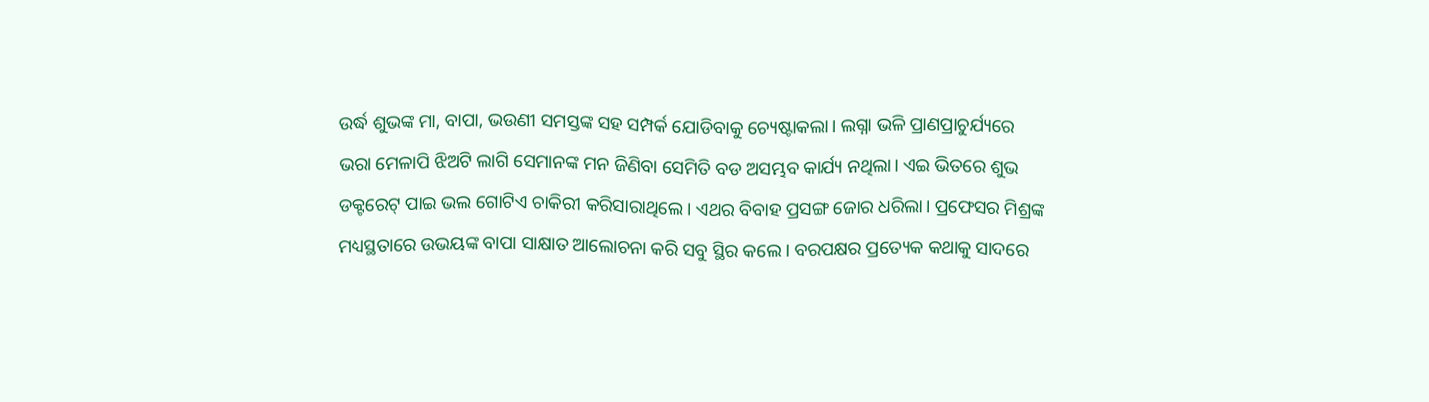ଉର୍ଦ୍ଧ ଶୁଭଙ୍କ ମା, ବାପା, ଭଉଣୀ ସମସ୍ତଙ୍କ ସହ ସମ୍ପର୍କ ଯୋଡିବାକୁ ଚ୍ୟେଷ୍ଟାକଲା। ଲଗ୍ନା ଭଳି ପ୍ରାଣପ୍ରାଚୁର୍ଯ୍ୟରେ ଭରା ମେଳାପି ଝିଅଟି ଲାଗି ସେମାନଙ୍କ ମନ ଜିଣିବା ସେମିତି ବଡ ଅସମ୍ଭବ କାର୍ଯ୍ୟ ନଥିଲା। ଏଇ ଭିତରେ ଶୁଭ ଡକ୍ଟରେଟ୍ ପାଇ ଭଲ ଗୋଟିଏ ଚାକିରୀ କରିସାରାଥିଲେ। ଏଥର ବିବାହ ପ୍ରସଙ୍ଗ ଜୋର ଧରିଲା। ପ୍ରଫେସର ମିଶ୍ରଙ୍କ ମଧ୍ୟସ୍ଥତାରେ ଉଭୟଙ୍କ ବାପା ସାକ୍ଷାତ ଆଲୋଚନା କରି ସବୁ ସ୍ଥିର କଲେ। ବରପକ୍ଷର ପ୍ରତ୍ୟେକ କଥାକୁ ସାଦରେ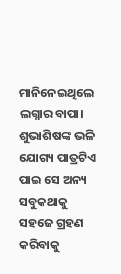ମାନିନେଇଥିଲେ ଲଗ୍ନାର ବାପା। ଶୁଭାଶିଷଙ୍କ ଭଳି ଯୋଗ୍ୟ ପାତ୍ରଟିଏ ପାଇ ସେ ଅନ୍ୟ ସବୁକଥାକୁ ସହଜେ ଗ୍ରହଣ କରିବାକୁ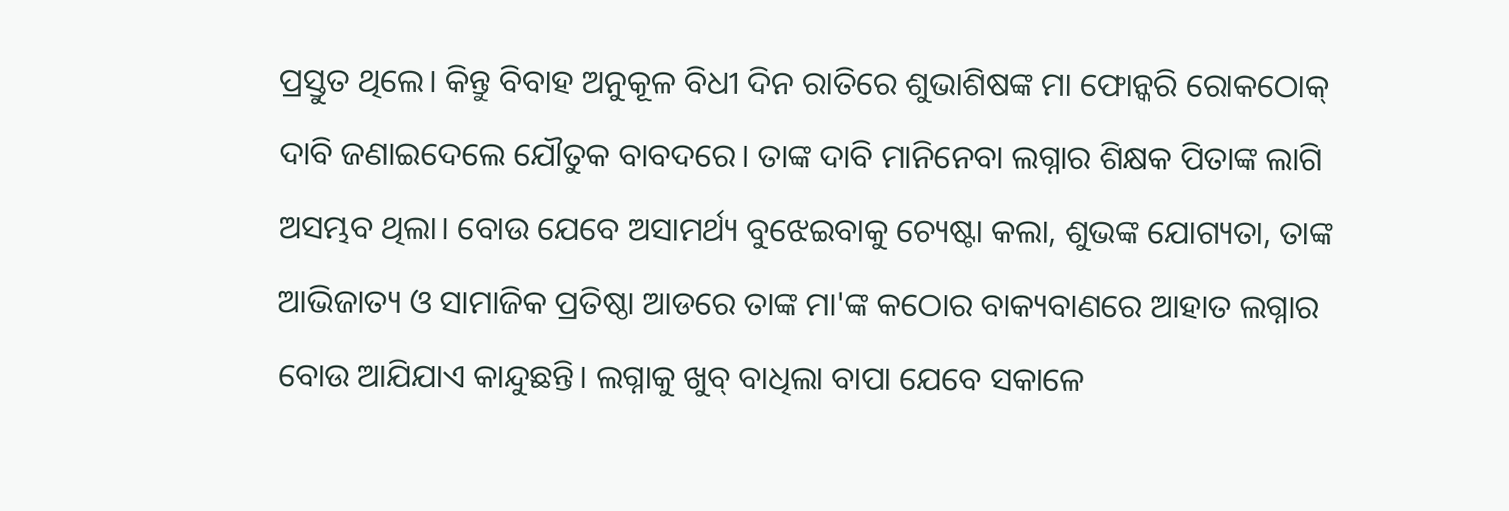ପ୍ରସ୍ତୁତ ଥିଲେ। କିନ୍ତୁ ବିବାହ ଅନୁକୂଳ ବିଧୀ ଦିନ ରାତିରେ ଶୁଭାଶିଷଙ୍କ ମା ଫୋନ୍କରି ରୋକଠୋକ୍ ଦାବି ଜଣାଇଦେଲେ ଯୌତୁକ ବାବଦରେ। ତାଙ୍କ ଦାବି ମାନିନେବା ଲଗ୍ନାର ଶିକ୍ଷକ ପିତାଙ୍କ ଲାଗି ଅସମ୍ଭବ ଥିଲା। ବୋଉ ଯେବେ ଅସାମର୍ଥ୍ୟ ବୁଝେଇବାକୁ ଚ୍ୟେଷ୍ଟା କଲା, ଶୁଭଙ୍କ ଯୋଗ୍ୟତା, ତାଙ୍କ ଆଭିଜାତ୍ୟ ଓ ସାମାଜିକ ପ୍ରତିଷ୍ଠା ଆଡରେ ତାଙ୍କ ମା'ଙ୍କ କଠୋର ବାକ୍ୟବାଣରେ ଆହାତ ଲଗ୍ନାର ବୋଉ ଆଯିଯାଏ କାନ୍ଦୁଛନ୍ତି। ଲଗ୍ନାକୁ ଖୁବ୍ ବାଧିଲା ବାପା ଯେବେ ସକାଳେ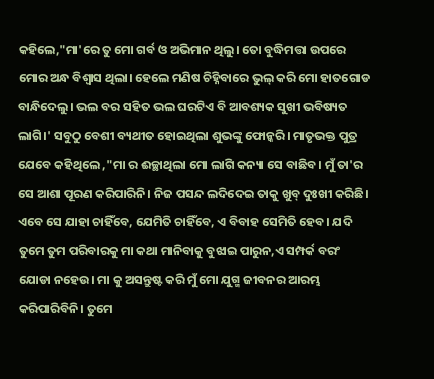କହିଲେ,"ମା'ରେ ତୁ ମୋ ଗର୍ବ ଓ ଅଭିମାନ ଥିଲୁ। ତୋ ବୁଦ୍ଧିମତ୍ତା ଉପରେ ମୋର ଅନ୍ଧ ବିଶ୍ବାସ ଥିଲା। ହେଲେ ମଣିଷ ଚିହ୍ନିବାରେ ଭୁଲ୍ କରି ମୋ ହାତଗୋଡ ବାନ୍ଧିଦେଲୁ। ଭଲ ବର ସହିତ ଭଲ ଘରଟିଏ ବି ଆବଶ୍ୟକ ସୁଖୀ ଭବିଷ୍ୟତ ଲାଗି।' ସବୁଠୁ ବେଶୀ ବ୍ୟଥୀତ ହୋଇଥିଲା ଶୁଭଙ୍କୁ ଫୋନ୍କରି। ମାତୃଭକ୍ତ ପୁତ୍ର ଯେବେ କହିଥିଲେ ,"ମା ର ଈଚ୍ଛାଥିଲା ମୋ ଲାଗି କନ୍ୟା ସେ ବାଛିବ। ମୁଁ ତା'ର ସେ ଆଶା ପୂରଣ କରିପାରିନି। ନିଜ ପସନ୍ଦ ଲଦିଦେଇ ତାକୁ ଖୁବ୍ ଦୁଃଖୀ କରିଛି। ଏବେ ସେ ଯାହା ଚାହିଁବେ, ଯେମିତି ଚାହିଁବେ, ଏ ବିବାହ ସେମିତି ହେବ। ଯଦି ତୁମେ ତୁମ ପରିବାରକୁ ମା କଥା ମାନିବାକୁ ବୁଝାଇ ପାରୁନ,ଏ ସମ୍ପର୍କ ବରଂ ଯୋଡା ନହେଉ। ମା କୁ ଅସନ୍ତୁଷ୍ଟ କରି ମୁଁ ମୋ ଯୁଗ୍ମ ଜୀବନର ଆରମ୍ଭ କରିପାରିବିନି। ତୁମେ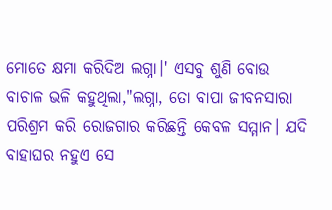ମୋତେ କ୍ଷମା କରିଦିଅ ଲଗ୍ନା।' ଏସବୁ ଶୁଣି ବୋଉ ବାଚାଳ ଭଳି କହୁଥିଲା,"ଲଗ୍ନା, ତୋ ବାପା ଜୀବନସାରା ପରିଶ୍ରମ କରି ରୋଜଗାର କରିଛନ୍ତି କେବଳ ସମ୍ମାନ। ଯଦି ବାହାଘର ନହୁଏ ସେ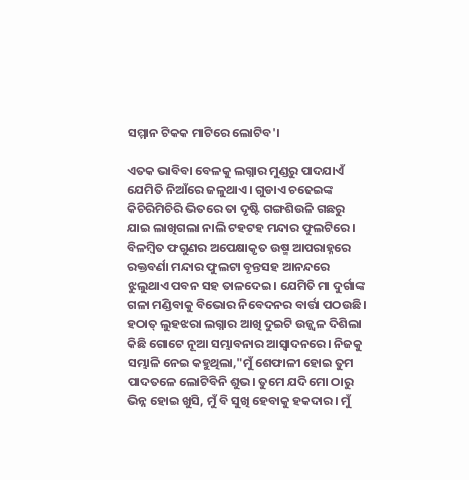ସମ୍ମାନ ଟିକକ ମାଟିରେ ଲୋଟିବ'।

ଏତକ ଭାବିବା ବେଳକୁ ଲଗ୍ନାର ମୁଣ୍ଡରୁ ପାଦଯାଏଁ ଯେମିତି ନିଆଁରେ ଜଳୁଥାଏ। ଗୁଡାଏ ଚଢେଇଙ୍କ କିଚିରିମିଚିରି ଭିତରେ ତା ଦୃଷ୍ଟି ଗଙ୍ଗଶିଉଳି ଗଛରୁ ଯାଇ ଲାଖିଗଲା ନାଲି ଟହଟହ ମନ୍ଦାର ଫୁଲଟିରେ। ବିଳମ୍ବିତ ଫଗୁଣର ଅପେକ୍ଷାକୃତ ଉଷ୍ମ ଆପରାହ୍ନରେ ରକ୍ତବର୍ଣା ମନ୍ଦାର ଫୁଲଟା ବୃନ୍ତସହ ଆନନ୍ଦରେ ଝୁଲୁଥାଏ ପବନ ସହ ତାଳଦେଇ। ଯେମିତି ମା ଦୁର୍ଗାଙ୍କ ଗଳା ମଣ୍ଡିବାକୁ ବିଭୋର ନିବେଦନର ବାର୍ତ୍ତା ପଠଉଛି। ହଠାତ୍ ଲୁହଝରା ଲଗ୍ନାର ଆଖି ଦୁଇଟି ଉଜ୍ଜ୍ବଳ ଦିଶିଲା କିଛି ଗୋଟେ ନୂଆ ସମ୍ଭାବନାର ଆସ୍ବାଦନରେ। ନିଜକୁ ସମ୍ଭାଳି ନେଇ କହୁଥିଲା,"ମୁଁ ଶେଫାଳୀ ହୋଇ ତୁମ ପାଦତଳେ ଲୋଟିବିନି ଶୁଭ। ତୁମେ ଯଦି ମୋ ଠାରୁ ଭିନ୍ନ ହୋଇ ଖୁସି, ମୁଁ ବି ସୁଖି ହେବାକୁ ହକଦାର। ମୁଁ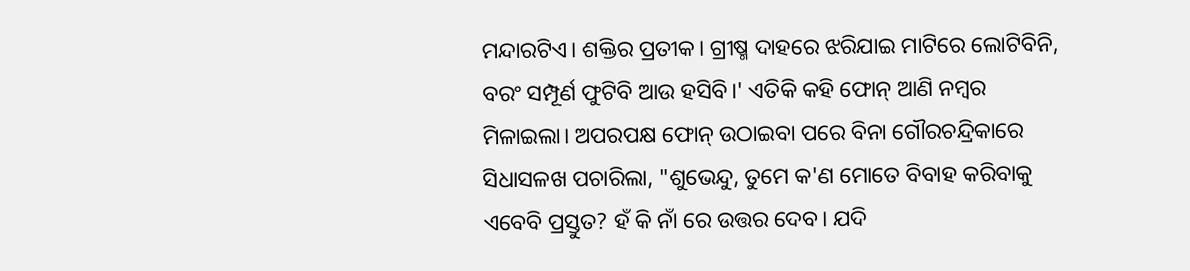ମନ୍ଦାରଟିଏ। ଶକ୍ତିର ପ୍ରତୀକ। ଗ୍ରୀଷ୍ମ ଦାହରେ ଝରିଯାଇ ମାଟିରେ ଲୋଟିବିନି, ବରଂ ସମ୍ପୂର୍ଣ ଫୁଟିବି ଆଉ ହସିବି।' ଏତିକି କହି ଫୋନ୍ ଆଣି ନମ୍ବର ମିଳାଇଲା। ଅପରପକ୍ଷ ଫୋନ୍ ଉଠାଇବା ପରେ ବିନା ଗୌରଚନ୍ଦ୍ରିକାରେ ସିଧାସଳଖ ପଚାରିଲା, "ଶୁଭେନ୍ଦୁ, ତୁମେ କ'ଣ ମୋତେ ବିବାହ କରିବାକୁ ଏବେବି ପ୍ରସ୍ତୁତ? ହଁ କି ନାଁ ରେ ଉତ୍ତର ଦେବ। ଯଦି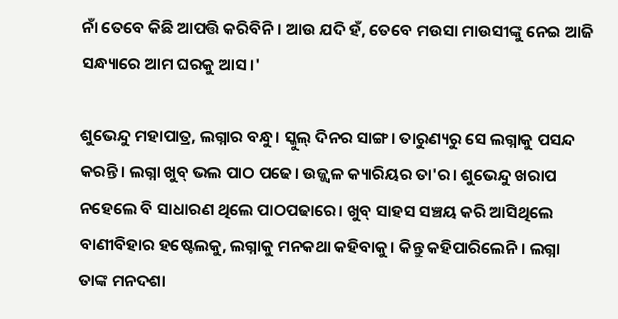ନାଁ ତେବେ କିଛି ଆପତ୍ତି କରିବିନି। ଆଉ ଯଦି ହଁ, ତେବେ ମଉସା ମାଉସୀଙ୍କୁ ନେଇ ଆଜି ସନ୍ଧ୍ୟାରେ ଆମ ଘରକୁ ଆସ।'

ଶୁଭେନ୍ଦୁ ମହାପାତ୍ର, ଲଗ୍ନାର ବନ୍ଧୁ। ସ୍କୁଲ୍ ଦିନର ସାଙ୍ଗ। ତାରୁଣ୍ୟରୁ ସେ ଲଗ୍ନାକୁ ପସନ୍ଦ କରନ୍ତି। ଲଗ୍ନା ଖୁବ୍ ଭଲ ପାଠ ପଢେ। ଉଜ୍ଜ୍ବଳ କ୍ୟାରିୟର ତା'ର। ଶୁଭେନ୍ଦୁ ଖରାପ ନହେଲେ ବି ସାଧାରଣ ଥିଲେ ପାଠପଢାରେ। ଖୁବ୍ ସାହସ ସଞ୍ଚୟ କରି ଆସିଥିଲେ ବାଣୀବିହାର ହଷ୍ଟେଲକୁ, ଲଗ୍ନାକୁ ମନକଥା କହିବାକୁ। କିନ୍ତୁ କହିପାରିଲେନି। ଲଗ୍ନା ତାଙ୍କ ମନଦଶା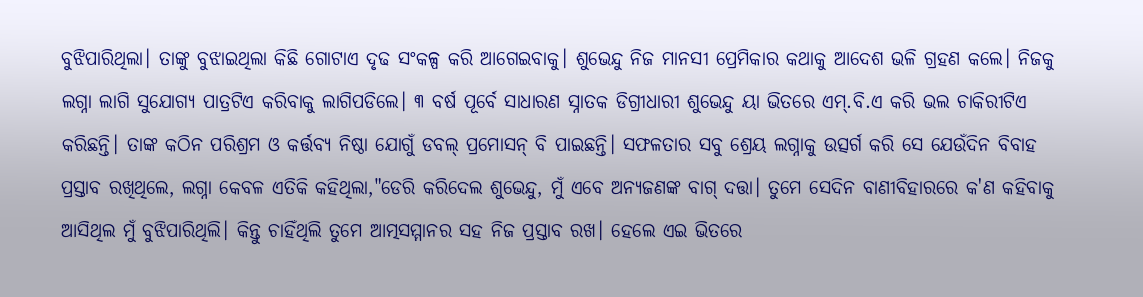ବୁଝିପାରିଥିଲା। ତାଙ୍କୁ ବୁଝାଇଥିଲା କିଛି ଗୋଟାଏ ଦୃଢ ସଂକଳ୍ପ କରି ଆଗେଇବାକୁ। ଶୁଭେନ୍ଦୁ ନିଜ ମାନସୀ ପ୍ରେମିକାର କଥାକୁ ଆଦେଶ ଭଳି ଗ୍ରହଣ କଲେ। ନିଜକୁ ଲଗ୍ନା ଲାଗି ସୁଯୋଗ୍ୟ ପାତ୍ରଟିଏ କରିବାକୁ ଲାଗିପଡିଲେ। ୩ ବର୍ଷ ପୂର୍ବେ ସାଧାରଣ ସ୍ନାତକ ଡିଗ୍ରୀଧାରୀ ଶୁଭେନ୍ଦୁ ୟା ଭିତରେ ଏମ୍.ବି.ଏ କରି ଭଲ ଚାକିରୀଟିଏ କରିଛନ୍ତି। ତାଙ୍କ କଠିନ ପରିଶ୍ରମ ଓ କର୍ତ୍ତବ୍ୟ ନିଷ୍ଠା ଯୋଗୁଁ ଡବଲ୍ ପ୍ରମୋସନ୍ ବି ପାଇଛନ୍ତି। ସଫଳତାର ସବୁ ଶ୍ରେୟ ଲଗ୍ନାକୁ ଉତ୍ସର୍ଗ କରି ସେ ଯେଉଁଦିନ ବିବାହ ପ୍ରସ୍ତାବ ରଖିଥିଲେ, ଲଗ୍ନା କେବଳ ଏତିକି କହିଥିଲା,"ଡେରି କରିଦେଲ ଶୁଭେନ୍ଦୁ, ମୁଁ ଏବେ ଅନ୍ୟଜଣଙ୍କ ବାଗ୍ ଦତ୍ତା। ତୁମେ ସେଦିନ ବାଣୀବିହାରରେ କ'ଣ କହିବାକୁ ଆସିଥିଲ ମୁଁ ବୁଝିପାରିଥିଲି। କିନ୍ତୁ ଚାହିଁଥିଲି ତୁମେ ଆତ୍ମସମ୍ମାନର ସହ ନିଜ ପ୍ରସ୍ତାବ ରଖ। ହେଲେ ଏଇ ଭିତରେ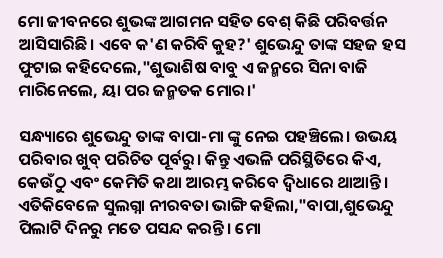ମୋ ଜୀବନରେ ଶୁଭଙ୍କ ଆଗମନ ସହିତ ବେଶ୍ କିଛି ପରିବର୍ତ୍ତନ ଆସିସାରିଛି। ଏବେ କ'ଣ କରିବି କୁହ?' ଶୁଭେନ୍ଦୁ ତାଙ୍କ ସହଜ ହସ ଫୁଟାଇ କହିଦେଲେ,"ଶୁଭାଶିଷ ବାବୁ ଏ ଜନ୍ମରେ ସିନା ବାଜି ମାରିନେଲେ, ୟା ପର ଜନ୍ମତକ ମୋର।'

ସନ୍ଧ୍ୟାରେ ଶୁଭେନ୍ଦୁ ତାଙ୍କ ବାପା-ମା ଙ୍କୁ ନେଇ ପହଞ୍ଚିଲେ। ଉଭୟ ପରିବାର ଖୁବ୍ ପରିଚିତ ପୂର୍ବରୁ। କିନ୍ତୁ ଏଭଳି ପରିସ୍ଥିତିରେ କିଏ, କେଉଁଠୁ ଏବଂ କେମିତି କଥା ଆରମ୍ଭ କରିବେ ଦ୍ବିଧାରେ ଥାଆନ୍ତି। ଏତିକିବେଳେ ସୁଲଗ୍ନା ନୀରବତା ଭାଙ୍ଗି କହିଲା,"ବାପା,ଶୁଭେନ୍ଦୁ ପିଲାଟି ଦିନରୁ ମତେ ପସନ୍ଦ କରନ୍ତି। ମୋ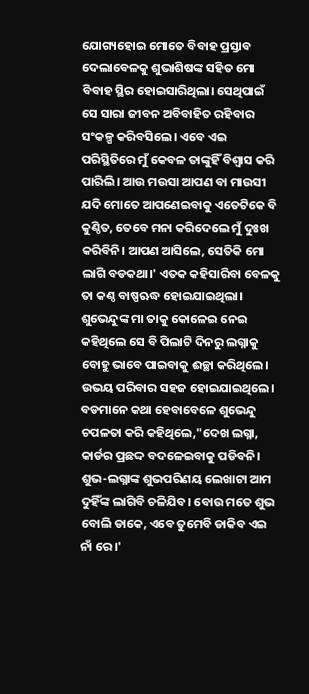ଯୋଗ୍ୟହୋଇ ମୋତେ ବିବାହ ପ୍ରସ୍ତାବ ଦେଲାବେଳକୁ ଶୁଭାଶିଷଙ୍କ ସହିତ ମୋ ବିବାହ ସ୍ଥିର ହୋଇସାରିଥିଲା। ସେଥିପାଇଁ ସେ ସାରା ଜୀବନ ଅବିବାହିତ ରହିବାର ସଂକଳ୍ପ କରିବସିଲେ। ଏବେ ଏଇ ପରିସ୍ଥିତିରେ ମୁଁ କେବଳ ତାଙ୍କୁହିଁ ବିଶ୍ବାସ କରି ପାରିଲି। ଆଉ ମଉସା ଆପଣ ବା ମାଉସୀ ଯଦି ମୋତେ ଆପଣେଇବାକୁ ଏତେଟିକେ ବି କୁଣ୍ଠିତ, ତେବେ ମନା କରିଦେଲେ ମୁଁ ଦୁଃଖ କରିବିନି। ଆପଣ ଆସିଲେ, ସେତିକି ମୋ ଲାଗି ବଡକଥା।' ଏତକ କହିସାରିବା ବେଳକୁ ତା କଣ୍ଠ ବାଷ୍ପଋଦ୍ଧ ହୋଇଯାଇଥିଲା। ଶୁଭେନ୍ଦୁଙ୍କ ମା ତାକୁ କୋଳେଇ ନେଇ କହିଥିଲେ ସେ ବି ପିଲାଟି ଦିନରୁ ଲଗ୍ନାକୁ ବୋହୁ ଭାବେ ପାଇବାକୁ ଈଚ୍ଛା କରିଥିଲେ। ଉଭୟ ପରିବାର ସହଜ ହୋଇଯାଇଥିଲେ। ବଡମାନେ କଥା ହେବାବେଳେ ଶୁଭେନ୍ଦୁ ଚପଳତା କରି କହିଥିଲେ,"ଦେଖ ଲଗ୍ନା, କାର୍ଡର ପ୍ରଛଦ୍ଦ ବଦଳେଇବାକୁ ପଡିବନି। ଶୁଭ-ଲଗ୍ନାଙ୍କ ଶୁଭପରିଣୟ ଲେଖାଟା ଆମ ଦୁହିଁଙ୍କ ଲାଗିବି ଚଳିଯିବ। ବୋଉ ମତେ ଶୁଭ ବୋଲି ଡାକେ, ଏବେ ତୁମେବି ଡାକିବ ଏଇ ନାଁ ରେ।'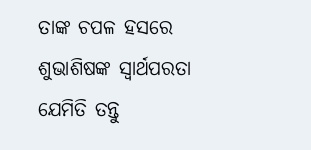ତାଙ୍କ ଚପଳ ହସରେ ଶୁଭାଶିଷଙ୍କ ସ୍ବାର୍ଥପରତା ଯେମିତି ତନ୍ତୁ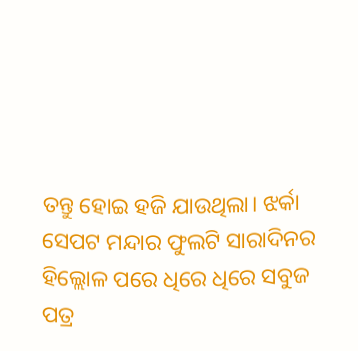ତନ୍ତୁ ହୋଇ ହଜି ଯାଉଥିଲା। ଝର୍କା ସେପଟ ମନ୍ଦାର ଫୁଲଟି ସାରାଦିନର ହିଲ୍ଲୋଳ ପରେ ଧିରେ ଧିରେ ସବୁଜ ପତ୍ର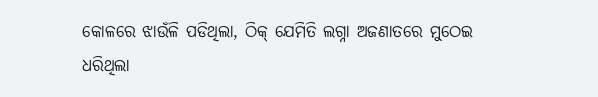କୋଳରେ ଝାଉଁଳି ପଡିଥିଲା, ଠିକ୍ ଯେମିତି ଲଗ୍ନା ଅଜଣାତରେ ମୁଠେଇ ଧରିଥିଲା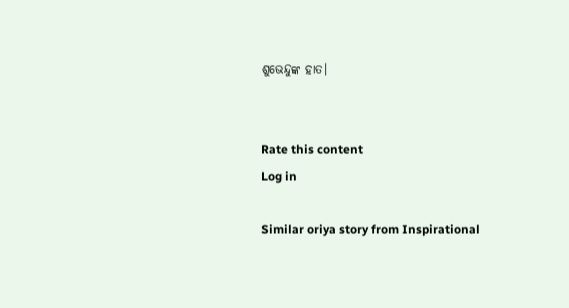ଶୁଭେନ୍ଦୁଙ୍କ ହାତ।


Rate this content
Log in

Similar oriya story from Inspirational